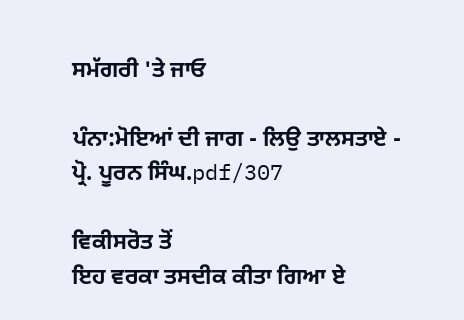ਸਮੱਗਰੀ 'ਤੇ ਜਾਓ

ਪੰਨਾ:ਮੋਇਆਂ ਦੀ ਜਾਗ - ਲਿਉ ਤਾਲਸਤਾਏ - ਪ੍ਰੋ. ਪੂਰਨ ਸਿੰਘ.pdf/307

ਵਿਕੀਸਰੋਤ ਤੋਂ
ਇਹ ਵਰਕਾ ਤਸਦੀਕ ਕੀਤਾ ਗਿਆ ਏ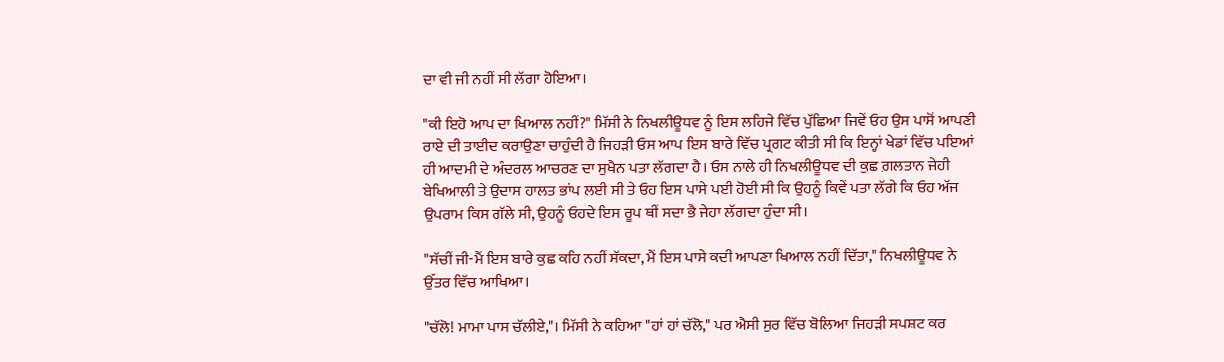ਦਾ ਵੀ ਜੀ ਨਹੀਂ ਸੀ ਲੱਗਾ ਹੋਇਆ।

"ਕੀ ਇਹੋ ਆਪ ਦਾ ਖਿਆਲ ਨਹੀਂ?" ਮਿੱਸੀ ਨੇ ਨਿਖਲੀਊਧਵ ਨੂੰ ਇਸ ਲਹਿਜੇ ਵਿੱਚ ਪੁੱਛਿਆ ਜਿਵੇਂ ਓਹ ਉਸ ਪਾਸੋਂ ਆਪਣੀ ਰਾਏ ਦੀ ਤਾਈਦ ਕਰਾਉਣਾ ਚਾਹੁੰਦੀ ਹੈ ਜਿਹੜੀ ਓਸ ਆਪ ਇਸ ਬਾਰੇ ਵਿੱਚ ਪ੍ਰਗਟ ਕੀਤੀ ਸੀ ਕਿ ਇਨ੍ਹਾਂ ਖੇਡਾਂ ਵਿੱਚ ਪਇਆਂ ਹੀ ਆਦਮੀ ਦੇ ਅੰਦਰਲ ਆਚਰਣ ਦਾ ਸੁਖੈਨ ਪਤਾ ਲੱਗਦਾ ਹੈ। ਓਸ ਨਾਲੇ ਹੀ ਨਿਖਲੀਊਧਵ ਦੀ ਕੁਛ ਗ਼ਲਤਾਨ ਜੇਹੀ ਬੇਖਿਆਲੀ ਤੇ ਉਦਾਸ ਹਾਲਤ ਭਾਂਪ ਲਈ ਸੀ ਤੇ ਓਹ ਇਸ ਪਾਸੇ ਪਈ ਹੋਈ ਸੀ ਕਿ ਉਹਨੂੰ ਕਿਵੇਂ ਪਤਾ ਲੱਗੇ ਕਿ ਓਹ ਅੱਜ ਉਪਰਾਮ ਕਿਸ ਗੱਲੇ ਸੀ, ਉਹਨੂੰ ਓਹਦੇ ਇਸ ਰੂਪ ਥੀਂ ਸਦਾ ਭੈ ਜੇਹਾ ਲੱਗਦਾ ਹੁੰਦਾ ਸੀ।

"ਸੱਚੀਂ ਜੀ-ਮੈਂ ਇਸ ਬਾਰੇ ਕੁਛ ਕਹਿ ਨਹੀਂ ਸੱਕਦਾ, ਮੈਂ ਇਸ ਪਾਸੇ ਕਦੀ ਆਪਣਾ ਖਿਆਲ ਨਹੀਂ ਦਿੱਤਾ," ਨਿਖਲੀਊਧਵ ਨੇ ਉੱਤਰ ਵਿੱਚ ਆਖਿਆ।

"ਚੱਲੋ! ਮਾਮਾ ਪਾਸ ਚੱਲੀਏ,"। ਮਿੱਸੀ ਨੇ ਕਹਿਆ "ਹਾਂ ਹਾਂ ਚੱਲੋ," ਪਰ ਐਸੀ ਸੁਰ ਵਿੱਚ ਬੋਲਿਆ ਜਿਹੜੀ ਸਪਸ਼ਟ ਕਰ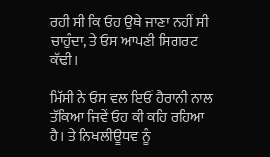ਰਹੀ ਸੀ ਕਿ ਓਹ ਉਥੇ ਜਾਣਾ ਨਹੀਂ ਸੀ ਚਾਹੁੰਦਾ, ਤੇ ਓਸ ਆਪਣੀ ਸਿਗਰਟ ਕੱਢੀ।

ਮਿੱਸੀ ਨੇ ਓਸ ਵਲ ਇਓਂ ਹੈਰਾਨੀ ਨਾਲ ਤੱਕਿਆ ਜਿਵੇਂ ਓਹ ਕੀ ਕਹਿ ਰਹਿਆ ਹੈ। ਤੇ ਨਿਖਲੀਊਧਵ ਨੂੰ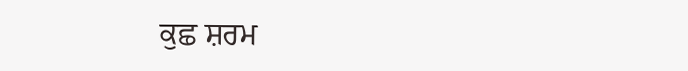ਕੁਛ ਸ਼ਰਮ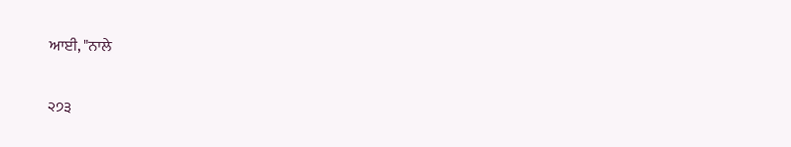ਆਈ, "ਨਾਲੇ

੨੭੩